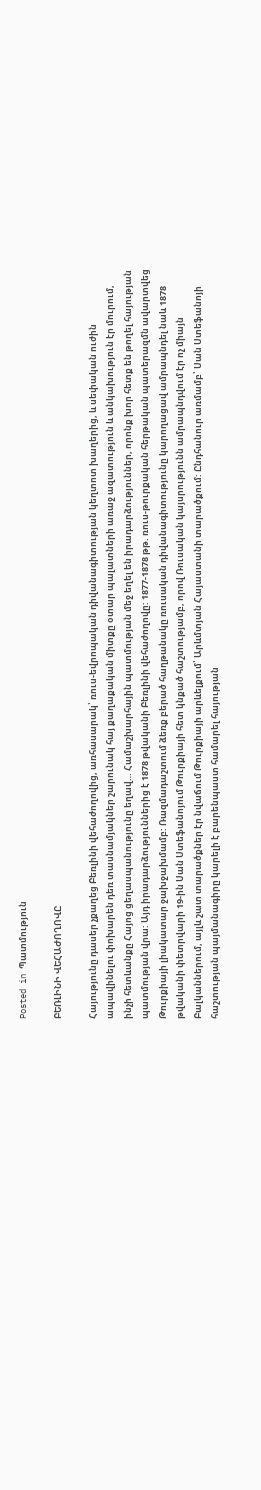Posted in Պատմություն

ԲԵՌԼԻՆԻ ՎԵՀԱԺՈՂՈՎԸ

Հայությունը դասեր չքաղեց Բեռլինի վեհաժողովից, առհասարակ՝ ռուս-եվրոպական դիվանագիտության կեղտոտ խաղերից, և սեփական ուժին ապավինելու փոխարեն դեռ տասնամյակներ շարունակ հայ քաղաքական միտքը օտար պալատների առաջ ազատություն և անկախություն էր մուրում, ինչի հետևանքը Հայոց ցեղասպանությունը եղավ… Համաշխարհային պատմության մեջ եղել են իրադարձություններ, որոնք խոր հետք են թողել հայության պատմության վրա: Այդ իրադարձություններից է 1878 թվականի Բեռլինի վեհաժողովը: 1877-1878 թթ. ռուս-թուրքական հերթական պատերազմն ավարտվեց Թուրքիայի լիակատար ջախջախմամբ: Ռազմադաշտում ձեռք բերած հաղթանակը ռուսական դիվանագիտությունը կարողացավ ամրապնդել նաև 1878 թվականի փետրվարի 19-ին Սան Ստեֆանոյում Թուրքիայի հետ կնքած հաշտությամբ, որով Ռուսական կայսրությունն ամրապնդվում էր ոչ միայն Բալկաններում, այլև շատ տարածքներ էր նվաճում Թուրքիայի արևելքում՝ Արևմտյան Հայաստանի տարածքում: Ընդհանուր առմամբ՝ Սան Ստեֆանոյի հաշտության պայմանագիրը կարելի է բարենպաստ համարել հայության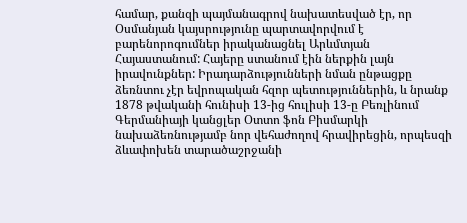համար, քանզի պայմանագրով նախատեսված էր, որ Օսմանյան կայսրությունը պարտավորվում է բարենորոգումներ իրականացնել Արևմտյան Հայաստանում: Հայերը ստանում էին ներքին լայն իրավունքներ: Իրադարձությունների նման ընթացքը ձեռնտու չէր եվրոպական հզոր պետություններին, և նրանք 1878 թվականի հունիսի 13-ից հուլիսի 13-ը Բեռլինում Գերմանիայի կանցլեր Օտտո ֆոն Բիսմարկի նախաձեռնությամբ նոր վեհաժողով հրավիրեցին, որպեսզի ձևափոխեն տարածաշրջանի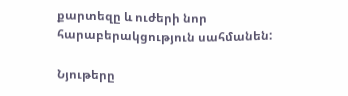քարտեզը և ուժերի նոր հարաբերակցություն սահմանեն:

Նյութերը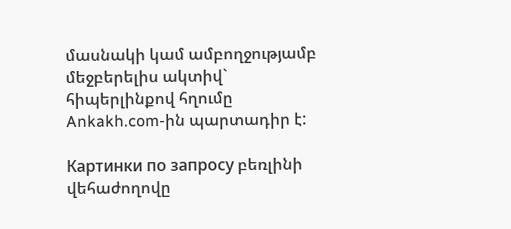մասնակի կամ ամբողջությամբ մեջբերելիս ակտիվ` հիպերլինքով հղումը Ankakh.com-ին պարտադիր է:

Картинки по запросу բեռլինի վեհաժողովը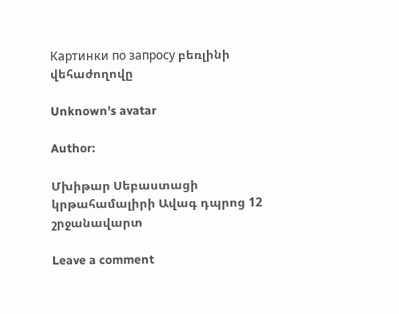Картинки по запросу բեռլինի վեհաժողովը

Unknown's avatar

Author:

Մխիթար Սեբաստացի կրթահամալիրի Ավագ դպրոց 12 շրջանավարտ

Leave a comment